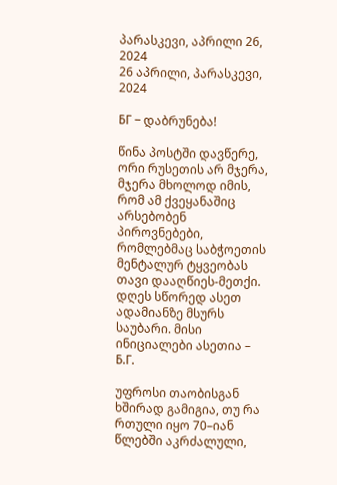პარასკევი, აპრილი 26, 2024
26 აპრილი, პარასკევი, 2024

БГ – დაბრუნება!

წინა პოსტში დავწერე, ორი რუსეთის არ მჯერა, მჯერა მხოლოდ იმის, რომ ამ ქვეყანაშიც არსებობენ პიროვნებები, რომლებმაც საბჭოეთის მენტალურ ტყვეობას თავი დააღწიეს-მეთქი. დღეს სწორედ ასეთ ადამიანზე მსურს საუბარი. მისი ინიციალები ასეთია – Б.Г.

უფროსი თაობისგან ხშირად გამიგია, თუ რა რთული იყო 70–იან წლებში აკრძალული,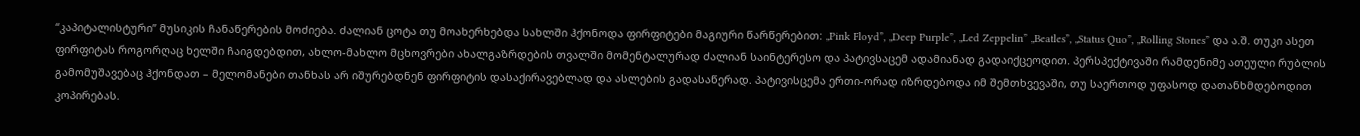“კაპიტალისტური” მუსიკის ჩანაწერების მოძიება. ძალიან ცოტა თუ მოახერხებდა სახლში ჰქონოდა ფირფიტები მაგიური წარწერებით: „Pink Floyd”, „Deep Purple”, „Led Zeppelin” „Beatles”, „Status Quo”, „Rolling Stones” და ა.შ. თუკი ასეთ ფირფიტას როგორღაც ხელში ჩაიგდებდით, ახლო-მახლო მცხოვრები ახალგაზრდების თვალში მომენტალურად ძალიან საინტერესო და პატივსაცემ ადამიანად გადაიქცეოდით. პერსპექტივაში რამდენიმე ათეული რუბლის გამომუშავებაც ჰქონდათ – მელომანები თანხას არ იშურებდნენ ფირფიტის დასაქირავებლად და ასლების გადასაწერად. პატივისცემა ერთი-ორად იზრდებოდა იმ შემთხვევაში, თუ საერთოდ უფასოდ დათანხმდებოდით კოპირებას.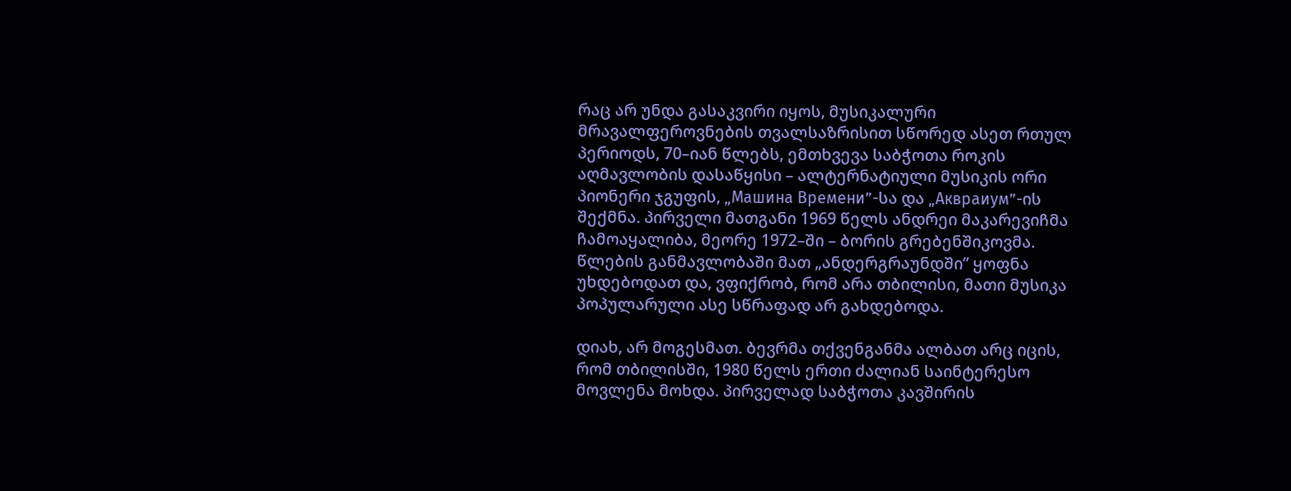რაც არ უნდა გასაკვირი იყოს, მუსიკალური მრავალფეროვნების თვალსაზრისით სწორედ ასეთ რთულ პერიოდს, 70–იან წლებს, ემთხვევა საბჭოთა როკის აღმავლობის დასაწყისი – ალტერნატიული მუსიკის ორი პიონერი ჯგუფის, „Машина Времени”-სა და „Аквраиум”-ის შექმნა. პირველი მათგანი 1969 წელს ანდრეი მაკარევიჩმა ჩამოაყალიბა, მეორე 1972–ში – ბორის გრებენშიკოვმა. წლების განმავლობაში მათ „ანდერგრაუნდში” ყოფნა უხდებოდათ და, ვფიქრობ, რომ არა თბილისი, მათი მუსიკა პოპულარული ასე სწრაფად არ გახდებოდა.

დიახ, არ მოგესმათ. ბევრმა თქვენგანმა ალბათ არც იცის, რომ თბილისში, 1980 წელს ერთი ძალიან საინტერესო მოვლენა მოხდა. პირველად საბჭოთა კავშირის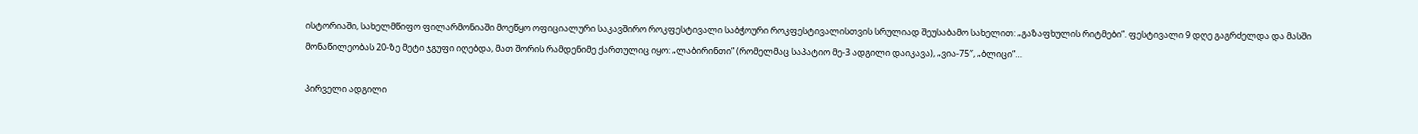ისტორიაში, სახელმწიფო ფილარმონიაში მოეწყო ოფიციალური საკავშირო როკფესტივალი საბჭოური როკფესტივალისთვის სრულიად შეუსაბამო სახელით: „გაზაფხულის რიტმები”. ფესტივალი 9 დღე გაგრძელდა და მასში მონაწილეობას 20-ზე მეტი ჯგუფი იღებდა, მათ შორის რამდენიმე ქართულიც იყო: „ლაბირინთი” (რომელმაც საპატიო მე-3 ადგილი დაიკავა), „ვია-75″, „ბლიცი”…

პირველი ადგილი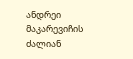ანდრეი მაკარევიჩის ძალიან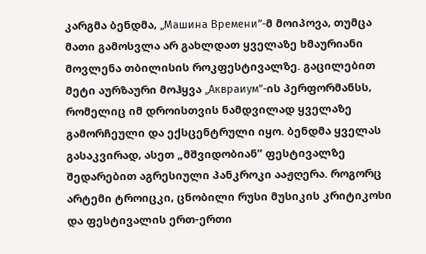კარგმა ბენდმა, „Машина Времени”-მ მოიპოვა, თუმცა მათი გამოსვლა არ გახლდათ ყველაზე ხმაურიანი მოვლენა თბილისის როკფესტივალზე. გაცილებით მეტი აურზაური მოჰყვა „Аквраиум”-ის პერფორმანსს, რომელიც იმ დროისთვის ნამდვილად ყველაზე გამორჩეული და ექსცენტრული იყო. ბენდმა ყველას გასაკვირად, ასეთ „მშვიდობიან” ფესტივალზე შედარებით აგრესიული პანკროკი ააჟღერა. როგორც არტემი ტროიცკი, ცნობილი რუსი მუსიკის კრიტიკოსი და ფესტივალის ერთ-ერთი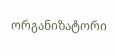ორგანიზატორი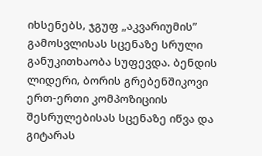იხსენებს, ჯგუფ „აკვარიუმის” გამოსვლისას სცენაზე სრული განუკითხაობა სუფევდა. ბენდის ლიდერი, ბორის გრებენშიკოვი ერთ-ერთი კომპოზიციის შესრულებისას სცენაზე იწვა და გიტარას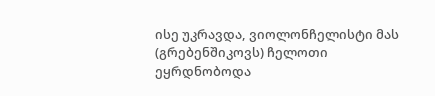ისე უკრავდა, ვიოლონჩელისტი მას (გრებენშიკოვს) ჩელოთი ეყრდნობოდა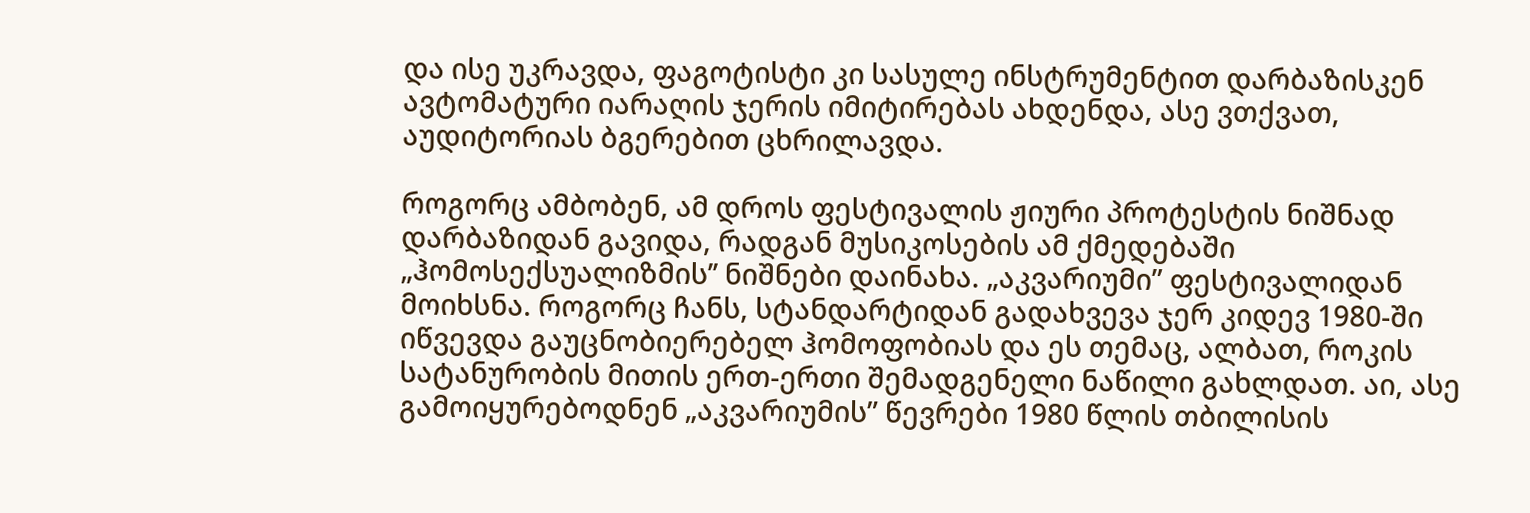და ისე უკრავდა, ფაგოტისტი კი სასულე ინსტრუმენტით დარბაზისკენ ავტომატური იარაღის ჯერის იმიტირებას ახდენდა, ასე ვთქვათ, აუდიტორიას ბგერებით ცხრილავდა.

როგორც ამბობენ, ამ დროს ფესტივალის ჟიური პროტესტის ნიშნად დარბაზიდან გავიდა, რადგან მუსიკოსების ამ ქმედებაში „ჰომოსექსუალიზმის’’ ნიშნები დაინახა. „აკვარიუმი” ფესტივალიდან მოიხსნა. როგორც ჩანს, სტანდარტიდან გადახვევა ჯერ კიდევ 1980-ში იწვევდა გაუცნობიერებელ ჰომოფობიას და ეს თემაც, ალბათ, როკის სატანურობის მითის ერთ-ერთი შემადგენელი ნაწილი გახლდათ. აი, ასე გამოიყურებოდნენ „აკვარიუმის” წევრები 1980 წლის თბილისის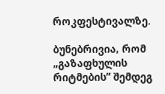როკფესტივალზე.

ბუნებრივია, რომ „გაზაფხულის რიტმების” შემდეგ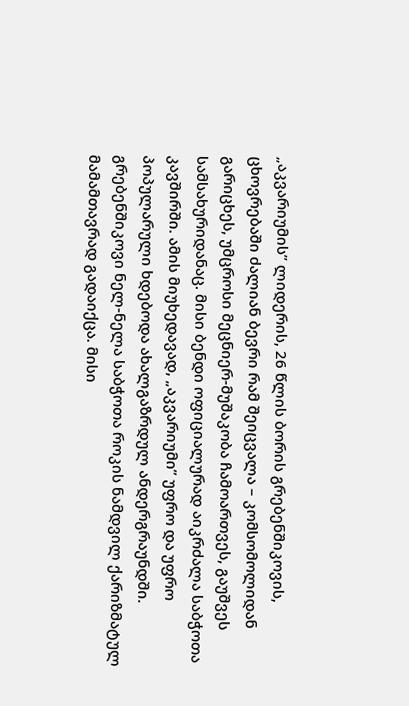„აკვარიუმის” ლიდერის, 26 წლის ბორის გრებენშიკოვის, ცხოვრებაში ძალიან ბევრი რამ შეიცვალა – კომსომოლიდან გარიცხეს, უმცროსი მეცნიერ-მუშაკობა ჩამოართვეს, გაუშვეს სამსახურიდანაც. მისი ბენდი ოფიციალურად აიკრძალა საბჭოთა კავშირში. ამის მიუხედავად, „აკვარიუმი” უფრო და უფრო პოპულარული ხდებოდა ახალგაზრდულ ანდერგრაუნდში. გრებენშიკოვი ნელ-ნელა საბჭოთა როკის ნამდვილ ქარიზმატულ მამამთავრად გადაიქცა. მისი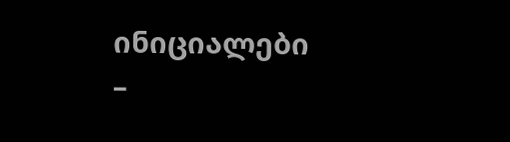ინიციალები –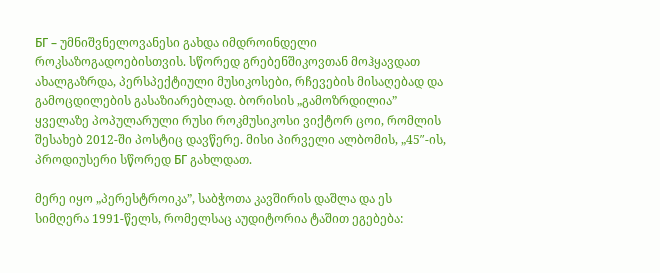БГ – უმნიშვნელოვანესი გახდა იმდროინდელი როკსაზოგადოებისთვის. სწორედ გრებენშიკოვთან მოჰყავდათ ახალგაზრდა, პერსპექტიული მუსიკოსები, რჩევების მისაღებად და გამოცდილების გასაზიარებლად. ბორისის „გამოზრდილია” ყველაზე პოპულარული რუსი როკმუსიკოსი ვიქტორ ცოი, რომლის შესახებ 2012-ში პოსტიც დავწერე. მისი პირველი ალბომის, „45″-ის, პროდიუსერი სწორედ БГ გახლდათ.

მერე იყო „პერესტროიკა”, საბჭოთა კავშირის დაშლა და ეს სიმღერა 1991-წელს, რომელსაც აუდიტორია ტაშით ეგებება: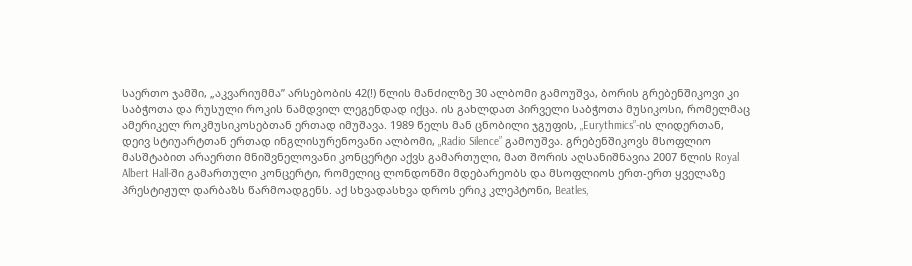საერთო ჯამში, „აკვარიუმმა” არსებობის 42(!) წლის მანძილზე 30 ალბომი გამოუშვა, ბორის გრებენშიკოვი კი საბჭოთა და რუსული როკის ნამდვილ ლეგენდად იქცა. ის გახლდათ პირველი საბჭოთა მუსიკოსი, რომელმაც ამერიკელ როკმუსიკოსებთან ერთად იმუშავა. 1989 წელს მან ცნობილი ჯგუფის, „Eurythmics”-ის ლიდერთან, დეივ სტიუარტთან ერთად ინგლისურენოვანი ალბომი, „Radio Silence” გამოუშვა. გრებენშიკოვს მსოფლიო მასშტაბით არაერთი მნიშვნელოვანი კონცერტი აქვს გამართული, მათ შორის აღსანიშნავია 2007 წლის Royal Albert Hall-ში გამართული კონცერტი, რომელიც ლონდონში მდებარეობს და მსოფლიოს ერთ-ერთ ყველაზე პრესტიჟულ დარბაზს წარმოადგენს. აქ სხვადასხვა დროს ერიკ კლეპტონი, Beatles,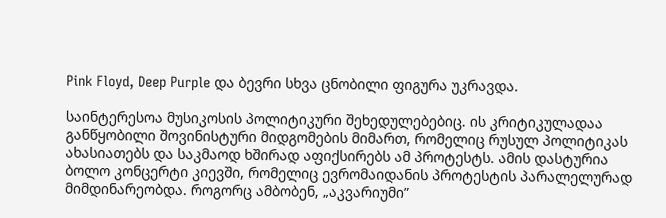Pink Floyd, Deep Purple და ბევრი სხვა ცნობილი ფიგურა უკრავდა.

საინტერესოა მუსიკოსის პოლიტიკური შეხედულებებიც. ის კრიტიკულადაა განწყობილი შოვინისტური მიდგომების მიმართ, რომელიც რუსულ პოლიტიკას ახასიათებს და საკმაოდ ხშირად აფიქსირებს ამ პროტესტს. ამის დასტურია ბოლო კონცერტი კიევში, რომელიც ევრომაიდანის პროტესტის პარალელურად მიმდინარეობდა. როგორც ამბობენ, „აკვარიუმი”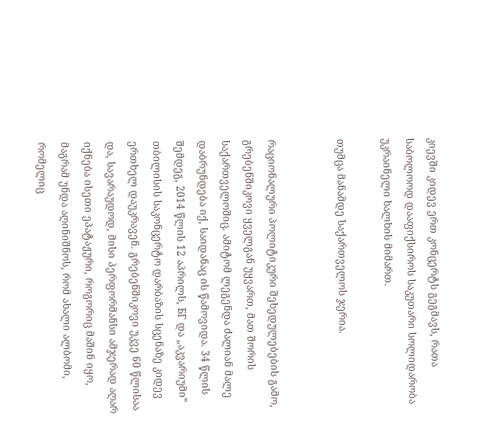კიევში კიდევ ერთ კონცერტს გეგმავს, რათა საბოლოოდ დააფიქსიროს საკუთარი სოლიდარობა უკრაინელი ხალხის მიმართ.

თუმცა მანამდე საქართველოს ჯერია.


რაციონალური პოლიტიკური შეხედულებების გამო, გრებენშიკოვი ყველგან უყვართ, მათ შორის საქართველოშიც. ამიტომ ლეგენდა ძალიან მალე დაბრუნდება იქ, საიდანაც ის წამოვიდა. 34 წლის შემდეგ, 2014 წლის 12 აპრილს, БГ და „აკვარიუმი” თბილისის საკონცერტო დარბაზის სცენაზე კიდევ ერთხელ დაუკრავენ. გრებენშიკოვი უკვე 60 წლისაა და, სავარაუდოდ, მისი პერფორმანსი ამჯერად აღარ იქნება ისეთი ეპატაჟური, როგორიც მაშინ იყო, მაგრამ უნდა აღინიშნოს, რომ ახალი ალბომი, რომელიც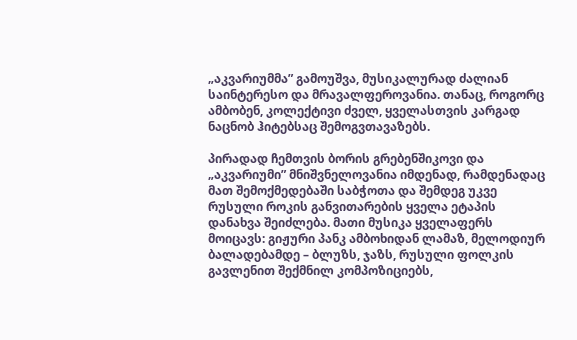„აკვარიუმმა” გამოუშვა, მუსიკალურად ძალიან საინტერესო და მრავალფეროვანია. თანაც, როგორც ამბობენ, კოლექტივი ძველ, ყველასთვის კარგად ნაცნობ ჰიტებსაც შემოგვთავაზებს.

პირადად ჩემთვის ბორის გრებენშიკოვი და „აკვარიუმი” მნიშვნელოვანია იმდენად, რამდენადაც მათ შემოქმედებაში საბჭოთა და შემდეგ უკვე რუსული როკის განვითარების ყველა ეტაპის დანახვა შეიძლება. მათი მუსიკა ყველაფერს მოიცავს: გიჟური პანკ ამბოხიდან ლამაზ, მელოდიურ ბალადებამდე – ბლუზს, ჯაზს, რუსული ფოლკის გავლენით შექმნილ კომპოზიციებს,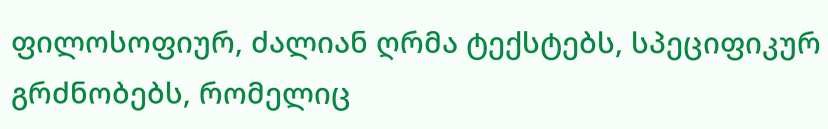ფილოსოფიურ, ძალიან ღრმა ტექსტებს, სპეციფიკურ გრძნობებს, რომელიც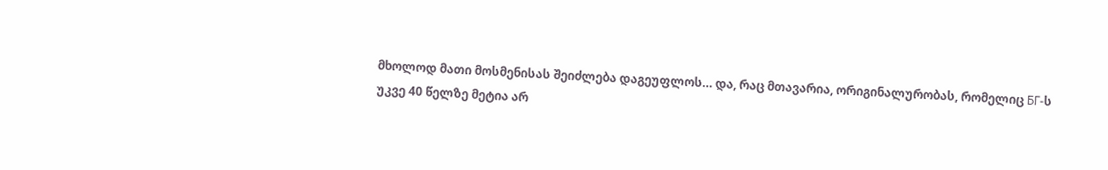მხოლოდ მათი მოსმენისას შეიძლება დაგეუფლოს… და, რაც მთავარია, ორიგინალურობას, რომელიც БГ-ს უკვე 40 წელზე მეტია არ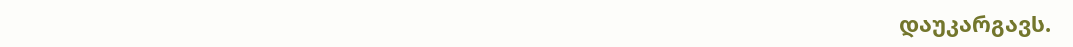დაუკარგავს.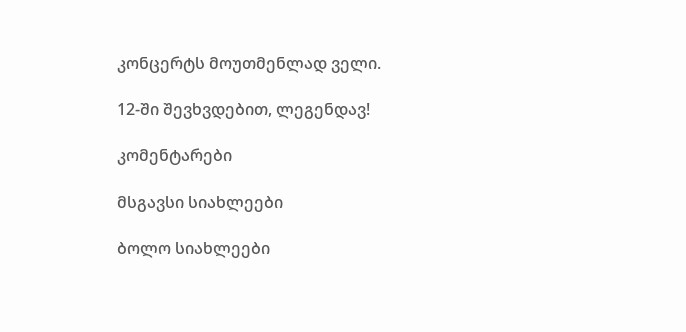კონცერტს მოუთმენლად ველი.

12-ში შევხვდებით, ლეგენდავ!

კომენტარები

მსგავსი სიახლეები

ბოლო სიახლეები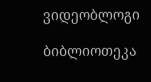ვიდეობლოგი

ბიბლიოთეკა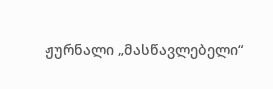ჟურნალი „მასწავლებელი“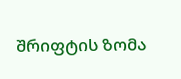შრიფტის ზომა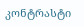კონტრასტი